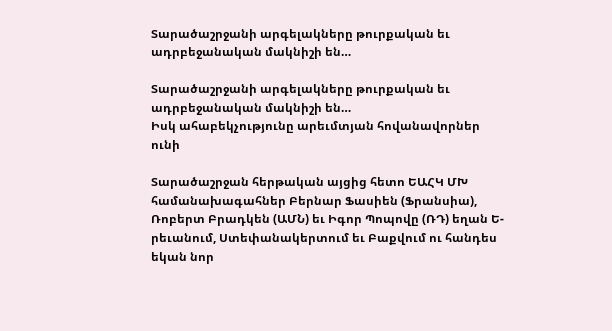Տարածաշրջանի արգելակները թուրքական եւ ադրբեջանական մակնիշի են…

Տարածաշրջանի արգելակները թուրքական եւ ադրբեջանական մակնիշի են…
Իսկ ահաբեկչությունը արեւմտյան հովանավորներ ունի

Տարածաշրջան հերթական այցից հետո ԵԱՀԿ ՄԽ համանախագահներ Բերնար Ֆասիեն (Ֆրանսիա), Ռոբերտ Բրադկեն (ԱՄՆ) եւ Իգոր Պոպովը (ՌԴ) եղան Ե-րեւանում, Ստեփանակերտում եւ Բաքվում ու հանդես եկան նոր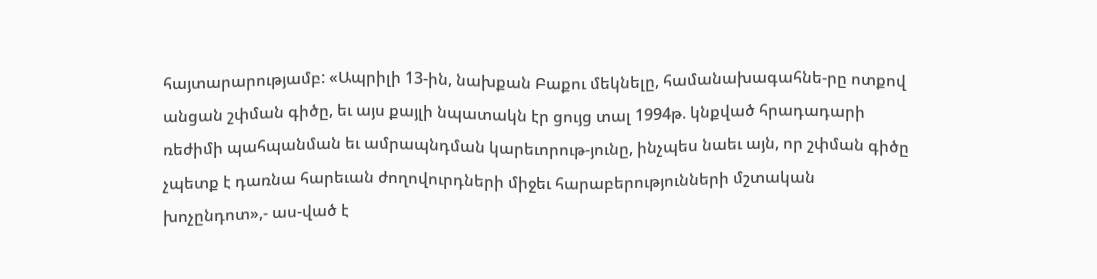հայտարարությամբ: «Ապրիլի 13-ին, նախքան Բաքու մեկնելը, համանախագահնե-րը ոտքով անցան շփման գիծը, եւ այս քայլի նպատակն էր ցույց տալ 1994թ. կնքված հրադադարի ռեժիմի պահպանման եւ ամրապնդման կարեւորութ-յունը, ինչպես նաեւ այն, որ շփման գիծը չպետք է դառնա հարեւան ժողովուրդների միջեւ հարաբերությունների մշտական խոչընդոտ»,- աս-ված է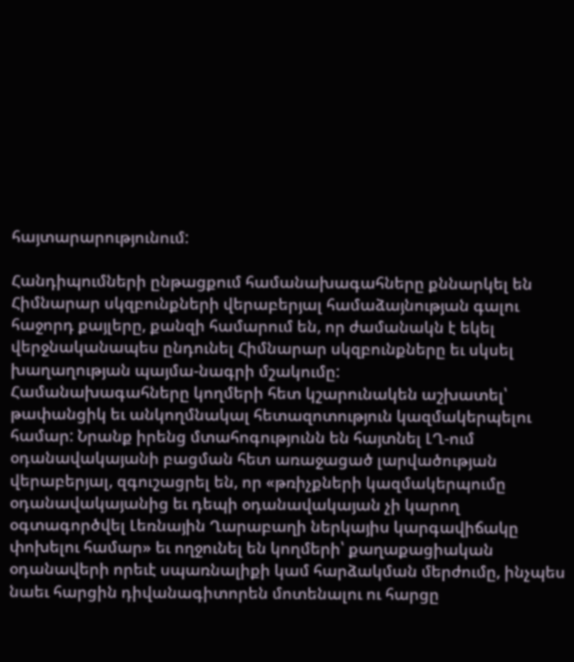հայտարարությունում:

Հանդիպումների ընթացքում համանախագահները քննարկել են Հիմնարար սկզբունքների վերաբերյալ համաձայնության գալու հաջորդ քայլերը, քանզի համարում են, որ ժամանակն է եկել վերջնականապես ընդունել Հիմնարար սկզբունքները եւ սկսել խաղաղության պայմա-նագրի մշակումը:
Համանախագահները կողմերի հետ կշարունակեն աշխատել՝ թափանցիկ եւ անկողմնակալ հետազոտություն կազմակերպելու համար: Նրանք իրենց մտահոգությունն են հայտնել ԼՂ-ում օդանավակայանի բացման հետ առաջացած լարվածության վերաբերյալ, զգուշացրել են, որ «թռիչքների կազմակերպումը օդանավակայանից եւ դեպի օդանավակայան չի կարող օգտագործվել Լեռնային Ղարաբաղի ներկայիս կարգավիճակը փոխելու համար» եւ ողջունել են կողմերի՝ քաղաքացիական օդանավերի որեւէ սպառնալիքի կամ հարձակման մերժումը, ինչպես նաեւ հարցին դիվանագիտորեն մոտենալու ու հարցը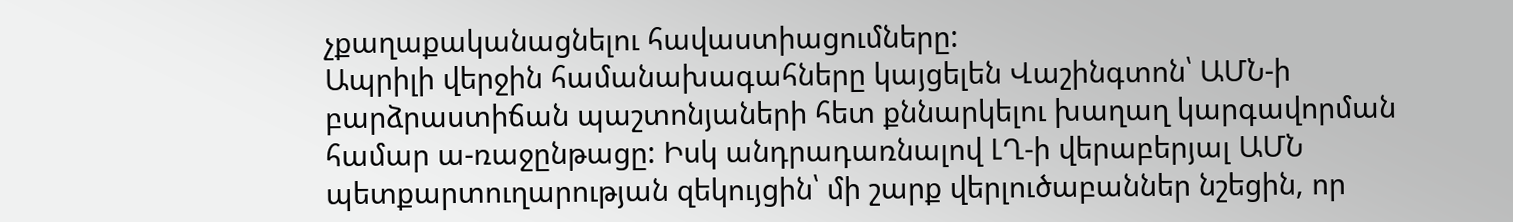չքաղաքականացնելու հավաստիացումները:
Ապրիլի վերջին համանախագահները կայցելեն Վաշինգտոն՝ ԱՄՆ-ի բարձրաստիճան պաշտոնյաների հետ քննարկելու խաղաղ կարգավորման համար ա-ռաջընթացը: Իսկ անդրադառնալով ԼՂ-ի վերաբերյալ ԱՄՆ պետքարտուղարության զեկույցին՝ մի շարք վերլուծաբաններ նշեցին, որ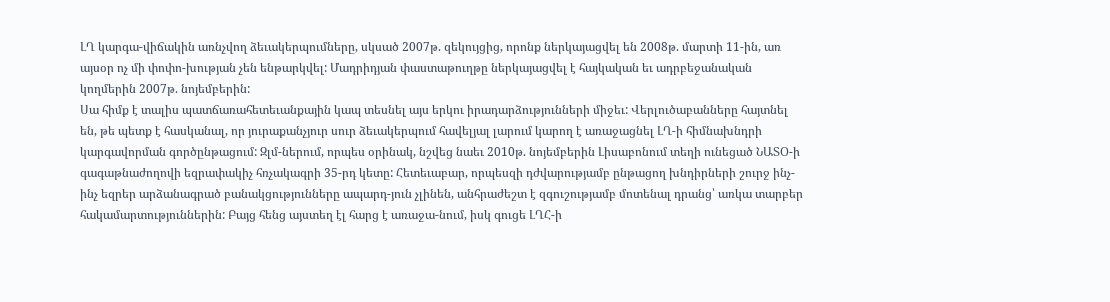ԼՂ կարգա-վիճակին առնչվող ձեւակերպումները, սկսած 2007թ. զեկույցից, որոնք ներկայացվել են 2008թ. մարտի 11-ին, առ այսօր ոչ մի փոփո-խության չեն ենթարկվել: Մադրիդյան փաստաթուղթը ներկայացվել է հայկական եւ ադրբեջանական կողմերին 2007թ. նոյեմբերին:
Սա հիմք է տալիս պատճառահետեւանքային կապ տեսնել այս երկու իրադարձությունների միջեւ: Վերլուծաբանները հայտնել են, թե պետք է հասկանալ, որ յուրաքանչյուր սուր ձեւակերպում հավելյալ լարում կարող է առաջացնել ԼՂ-ի հիմնախնդրի կարգավորման գործընթացում: Զլմ-ներում, որպես օրինակ, նշվեց նաեւ 2010թ. նոյեմբերին Լիսաբոնում տեղի ունեցած ՆԱՏՕ-ի գագաթնաժողովի եզրափակիչ հռչակագրի 35-րդ կետը: Հետեւաբար, որպեսզի դժվարությամբ ընթացող խնդիրների շուրջ ինչ-ինչ եզրեր արձանագրած բանակցությունները ապարդ-յուն չլինեն, անհրաժեշտ է զգուշությամբ մոտենալ դրանց՝ առկա տարբեր հակամարտություններին: Բայց հենց այստեղ էլ հարց է առաջա-նում, իսկ գուցե ԼՂՀ-ի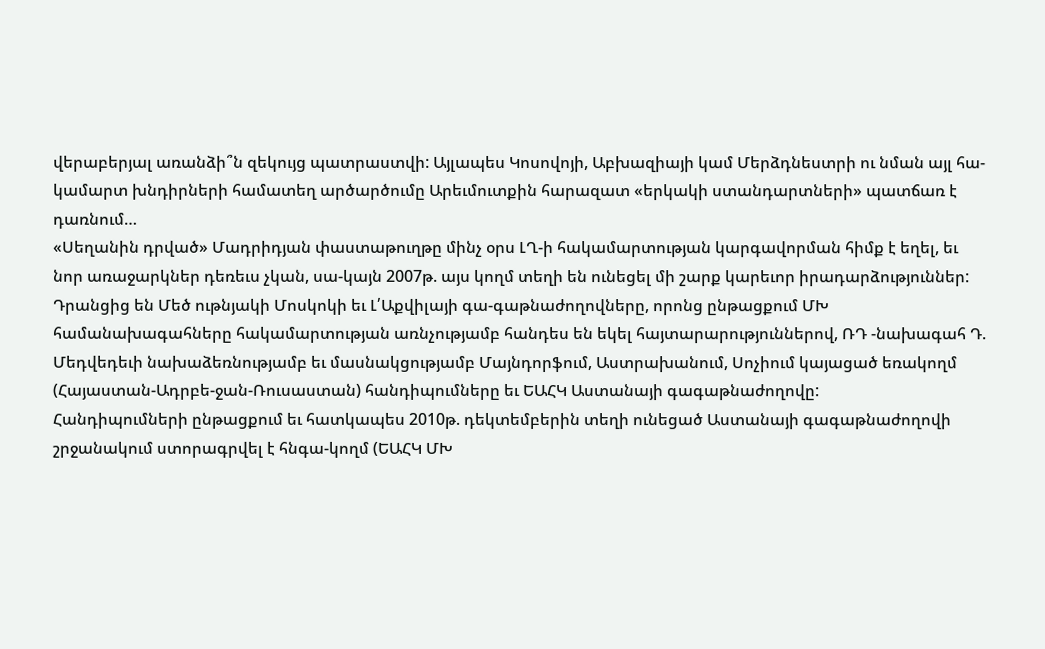վերաբերյալ առանձի՞ն զեկույց պատրաստվի: Այլապես Կոսովոյի, Աբխազիայի կամ Մերձդնեստրի ու նման այլ հա-կամարտ խնդիրների համատեղ արծարծումը Արեւմուտքին հարազատ «երկակի ստանդարտների» պատճառ է դառնում…
«Սեղանին դրված» Մադրիդյան փաստաթուղթը մինչ օրս ԼՂ-ի հակամարտության կարգավորման հիմք է եղել, եւ նոր առաջարկներ դեռեւս չկան, սա-կայն 2007թ. այս կողմ տեղի են ունեցել մի շարք կարեւոր իրադարձություններ: Դրանցից են Մեծ ութնյակի Մոսկոկի եւ Լ՛Աքվիլայի գա-գաթնաժողովները, որոնց ընթացքում ՄԽ համանախագահները հակամարտության առնչությամբ հանդես են եկել հայտարարություններով, ՌԴ -նախագահ Դ. Մեդվեդեւի նախաձեռնությամբ եւ մասնակցությամբ Մայնդորֆում, Աստրախանում, Սոչիում կայացած եռակողմ (Հայաստան-Ադրբե-ջան-Ռուսաստան) հանդիպումները եւ ԵԱՀԿ Աստանայի գագաթնաժողովը:
Հանդիպումների ընթացքում եւ հատկապես 2010թ. դեկտեմբերին տեղի ունեցած Աստանայի գագաթնաժողովի շրջանակում ստորագրվել է հնգա-կողմ (ԵԱՀԿ ՄԽ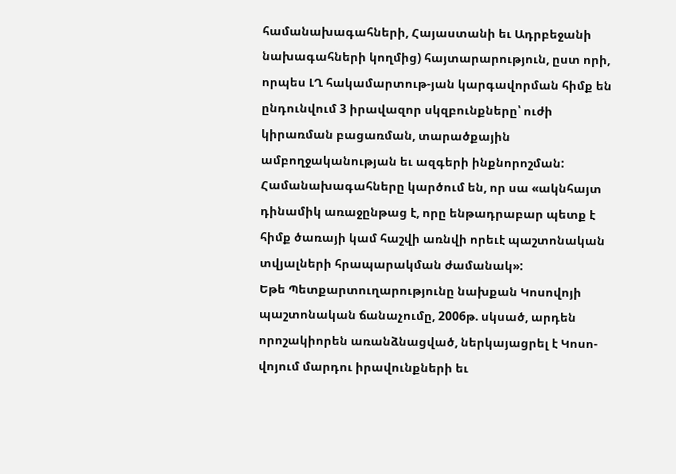համանախագահների, Հայաստանի եւ Ադրբեջանի նախագահների կողմից) հայտարարություն, ըստ որի, որպես ԼՂ հակամարտութ-յան կարգավորման հիմք են ընդունվում 3 իրավազոր սկզբունքները՝ ուժի կիրառման բացառման, տարածքային ամբողջականության եւ ազգերի ինքնորոշման: Համանախագահները կարծում են, որ սա «ակնհայտ դինամիկ առաջընթաց է, որը ենթադրաբար պետք է հիմք ծառայի կամ հաշվի առնվի որեւէ պաշտոնական տվյալների հրապարակման ժամանակ»:
Եթե Պետքարտուղարությունը նախքան Կոսովոյի պաշտոնական ճանաչումը, 2006թ. սկսած, արդեն որոշակիորեն առանձնացված, ներկայացրել է Կոսո-վոյում մարդու իրավունքների եւ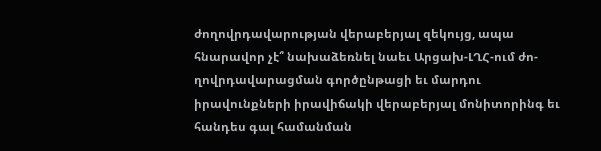ժողովրդավարության վերաբերյալ զեկույց, ապա հնարավոր չէ՞ նախաձեռնել նաեւ Արցախ-ԼՂՀ-ում ժո-ղովրդավարացման գործընթացի եւ մարդու իրավունքների իրավիճակի վերաբերյալ մոնիտորինգ եւ հանդես գալ համանման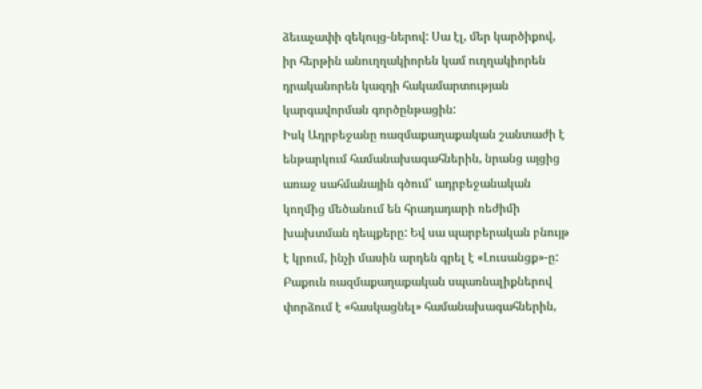ձեւաչափի զեկույց-ներով: Սա էլ, մեր կարծիքով, իր հերթին անուղղակիորեն կամ ուղղակիորեն դրականորեն կազդի հակամարտության կարգավորման գործընթացին:
Իսկ Ադրբեջանը ռազմաքաղաքական շանտաժի է ենթարկում համանախագահներին, նրանց այցից առաջ սահմանային գծում՝ ադրբեջանական կողմից մեծանում են հրադադարի ռեժիմի խախտման դեպքերը: Եվ սա պարբերական բնույթ է կրում, ինչի մասին արդեն գրել է «Լուսանցք»-ը: Բաքուն ռազմաքաղաքական սպառնալիքներով փորձում է «հասկացնել» համանախագահներին,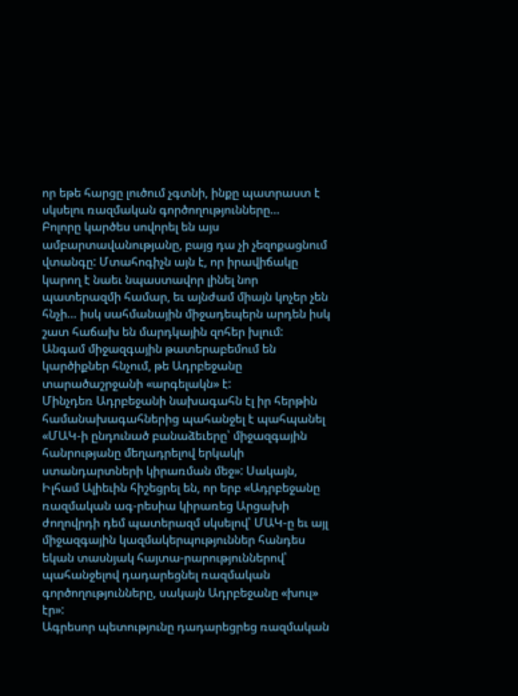որ եթե հարցը լուծում չգտնի, ինքը պատրաստ է սկսելու ռազմական գործողությունները…
Բոլորը կարծես սովորել են այս ամբարտավանությանը, բայց դա չի չեզոքացնում վտանգը: Մտահոգիչն այն է, որ իրավիճակը կարող է նաեւ նպաստավոր լինել նոր պատերազմի համար, եւ այնժամ միայն կոչեր չեն հնչի… իսկ սահմանային միջադեպերն արդեն իսկ շատ հաճախ են մարդկային զոհեր խլում:
Անգամ միջազգային թատերաբեմում են կարծիքներ հնչում, թե Ադրբեջանը տարածաշրջանի «արգելակն» է:
Մինչդեռ Ադրբեջանի նախագահն էլ իր հերթին համանախագահներից պահանջել է պահպանել «ՄԱԿ-ի ընդունած բանաձեւերը՝ միջազգային հանրությանը մեղադրելով երկակի ստանդարտների կիրառման մեջ»: Սակայն, Իլհամ Ալիեւին հիշեցրել են, որ երբ «Ադրբեջանը ռազմական ագ-րեսիա կիրառեց Արցախի ժողովրդի դեմ պատերազմ սկսելով՝ ՄԱԿ-ը եւ այլ միջազգային կազմակերպություններ հանդես եկան տասնյակ հայտա-րարություններով՝ պահանջելով դադարեցնել ռազմական գործողությունները, սակայն Ադրբեջանը «խուլ» էր»:
Ագրեսոր պետությունը դադարեցրեց ռազմական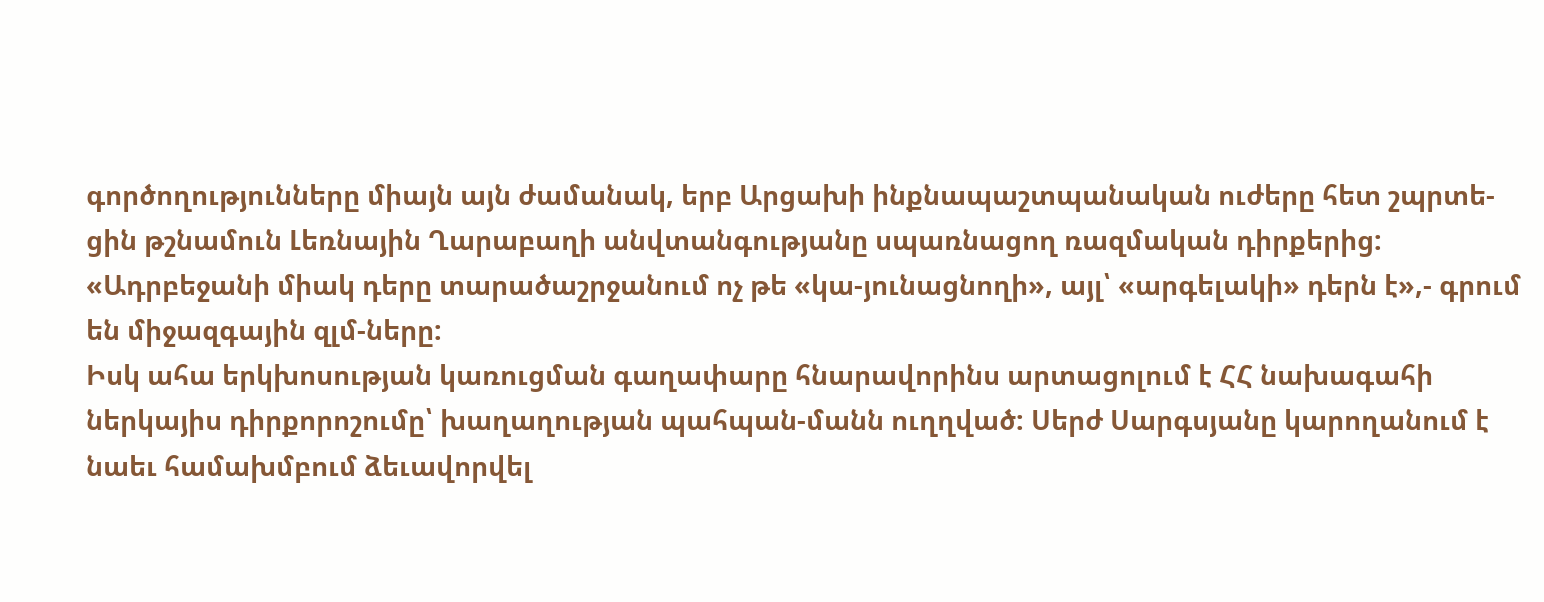գործողությունները միայն այն ժամանակ, երբ Արցախի ինքնապաշտպանական ուժերը հետ շպրտե-ցին թշնամուն Լեռնային Ղարաբաղի անվտանգությանը սպառնացող ռազմական դիրքերից: «Ադրբեջանի միակ դերը տարածաշրջանում ոչ թե «կա-յունացնողի», այլ՝ «արգելակի» դերն է»,- գրում են միջազգային զլմ-ները:
Իսկ ահա երկխոսության կառուցման գաղափարը հնարավորինս արտացոլում է ՀՀ նախագահի ներկայիս դիրքորոշումը՝ խաղաղության պահպան-մանն ուղղված: Սերժ Սարգսյանը կարողանում է նաեւ համախմբում ձեւավորվել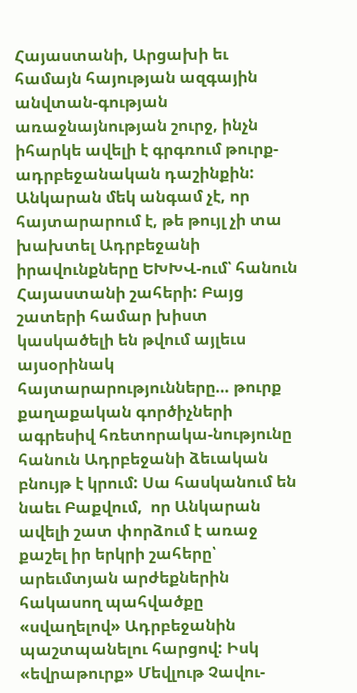Հայաստանի, Արցախի եւ համայն հայության ազգային անվտան-գության առաջնայնության շուրջ, ինչն իհարկե ավելի է գրգռում թուրք-ադրբեջանական դաշինքին:
Անկարան մեկ անգամ չէ, որ հայտարարում է, թե թույլ չի տա խախտել Ադրբեջանի իրավունքները ԵԽԽՎ-ում՝ հանուն Հայաստանի շահերի: Բայց շատերի համար խիստ կասկածելի են թվում այլեւս այսօրինակ հայտարարությունները… թուրք քաղաքական գործիչների ագրեսիվ հռետորակա-նությունը հանուն Ադրբեջանի ձեւական բնույթ է կրում: Սա հասկանում են նաեւ Բաքվում,  որ Անկարան ավելի շատ փորձում է առաջ քաշել իր երկրի շահերը՝ արեւմտյան արժեքներին հակասող պահվածքը «սվաղելով» Ադրբեջանին պաշտպանելու հարցով: Իսկ «եվրաթուրք» Մեվլութ Չավու-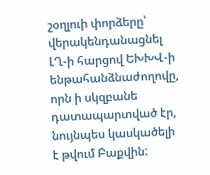շօղլուի փորձերը՝ վերակենդանացնել ԼՂ-ի հարցով ԵԽԽՎ-ի ենթահանձնաժողովը, որն ի սկզբանե դատապարտված էր, նույնպես կասկածելի է թվում Բաքվին: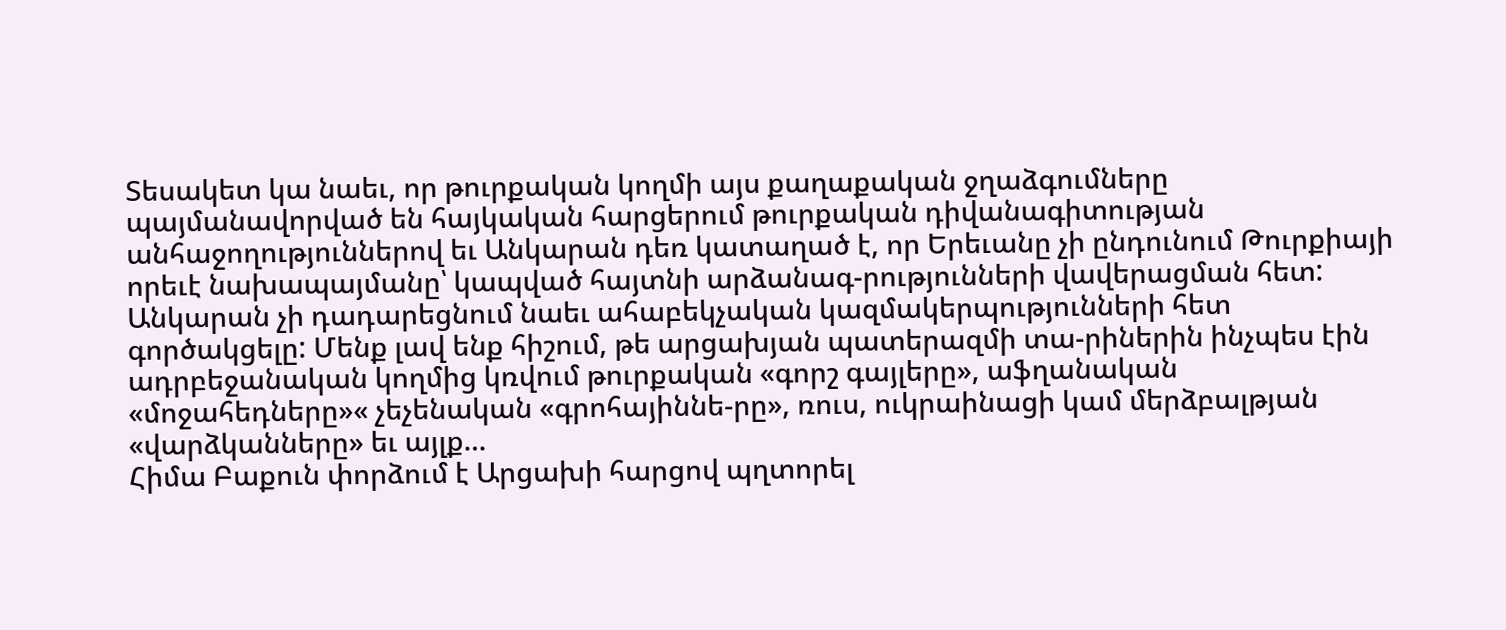Տեսակետ կա նաեւ, որ թուրքական կողմի այս քաղաքական ջղաձգումները պայմանավորված են հայկական հարցերում թուրքական դիվանագիտության անհաջողություններով եւ Անկարան դեռ կատաղած է, որ Երեւանը չի ընդունում Թուրքիայի որեւէ նախապայմանը՝ կապված հայտնի արձանագ-րությունների վավերացման հետ:
Անկարան չի դադարեցնում նաեւ ահաբեկչական կազմակերպությունների հետ գործակցելը: Մենք լավ ենք հիշում, թե արցախյան պատերազմի տա-րիներին ինչպես էին ադրբեջանական կողմից կռվում թուրքական «գորշ գայլերը», աֆղանական «մոջահեդները»« չեչենական «գրոհայիննե-րը», ռուս, ուկրաինացի կամ մերձբալթյան «վարձկանները» եւ այլք…
Հիմա Բաքուն փորձում է Արցախի հարցով պղտորել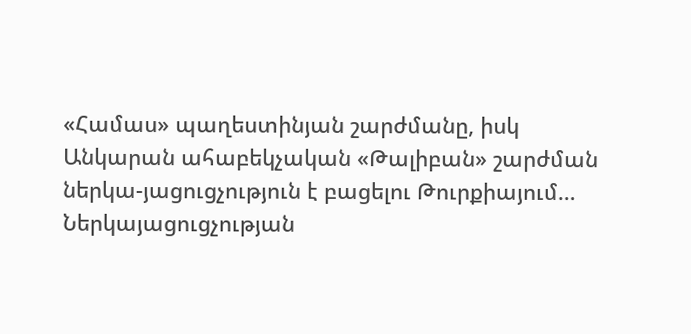«Համաս» պաղեստինյան շարժմանը, իսկ Անկարան ահաբեկչական «Թալիբան» շարժման ներկա-յացուցչություն է բացելու Թուրքիայում… Ներկայացուցչության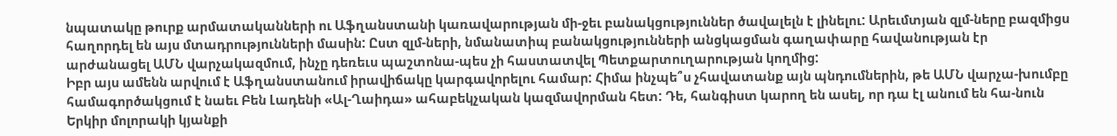նպատակը թուրք արմատականների ու Աֆղանստանի կառավարության մի-ջեւ բանակցություններ ծավալելն է լինելու: Արեւմտյան զլմ-ները բազմիցս հաղորդել են այս մտադրությունների մասին: Ըստ զլմ-ների, նմանատիպ բանակցությունների անցկացման գաղափարը հավանության էր արժանացել ԱՄՆ վարչակազմում, ինչը դեռեւս պաշտոնա-պես չի հաստատվել Պետքարտուղարության կողմից:
Իբր այս ամենն արվում է Աֆղանստանում իրավիճակը կարգավորելու համար: Հիմա ինչպե՞ս չհավատանք այն պնդումներին, թե ԱՄՆ վարչա-խումբը համագործակցում է նաեւ Բեն Լադենի «Ալ-Ղաիդա» ահաբեկչական կազմավորման հետ: Դե, հանգիստ կարող են ասել, որ դա էլ անում են հա-նուն Երկիր մոլորակի կյանքի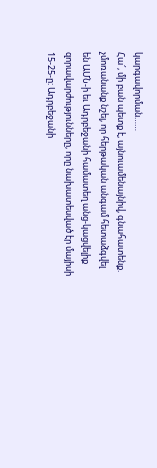կարգավորման……
Հա՜, մի բան պետք է, այնուամենայնիվ, գնահատենք. չմոռանանք նշել, որ հերթական անգամ հետաձգվել են ԱՄՆ-ի եւ Ադրբեջանի համատեղ անց-կացվելիք զորավարժությունները, որը նախատեսված էր մայիսի 15-25-ը: Ադրբեջանի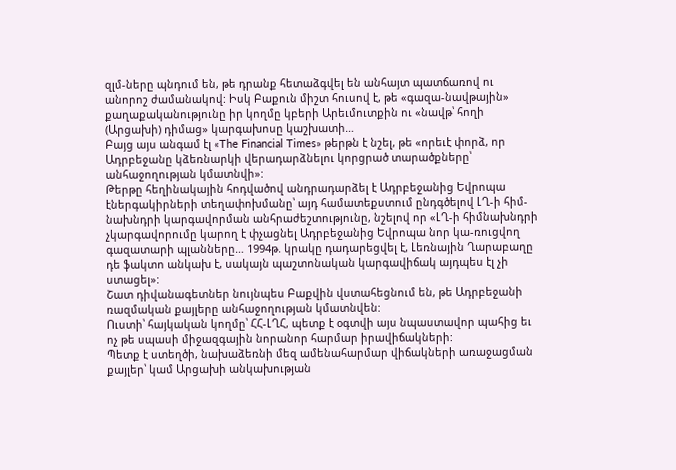զլմ-ները պնդում են, թե դրանք հետաձգվել են անհայտ պատճառով ու անորոշ ժամանակով: Իսկ Բաքուն միշտ հուսով է, թե «գազա-նավթային» քաղաքականությունը իր կողմը կբերի Արեւմուտքին ու «նավթ՝ հողի (Արցախի) դիմաց» կարգախոսը կաշխատի…
Բայց այս անգամ էլ «The Financial Times» թերթն է նշել, թե «որեւէ փորձ, որ Ադրբեջանը կձեռնարկի վերադարձնելու կորցրած տարածքները՝ անհաջողության կմատնվի»:
Թերթը հեղինակային հոդվածով անդրադարձել է Ադրբեջանից Եվրոպա էներգակիրների տեղափոխմանը՝ այդ համատեքստում ընդգծելով ԼՂ-ի հիմ-նախնդրի կարգավորման անհրաժեշտությունը, նշելով որ «ԼՂ-ի հիմնախնդրի չկարգավորումը կարող է փչացնել Ադրբեջանից Եվրոպա նոր կա-ռուցվող գազատարի պլանները… 1994թ. կրակը դադարեցվել է, Լեռնային Ղարաբաղը դե ֆակտո անկախ է, սակայն պաշտոնական կարգավիճակ այդպես էլ չի ստացել»:
Շատ դիվանագետներ նույնպես Բաքվին վստահեցնում են, թե Ադրբեջանի ռազմական քայլերը անհաջողության կմատնվեն:
Ուստի՝ հայկական կողմը՝ ՀՀ-ԼՂՀ, պետք է օգտվի այս նպաստավոր պահից եւ ոչ թե սպասի միջազգային նորանոր հարմար իրավիճակների:
Պետք է ստեղծի, նախաձեռնի մեզ ամենահարմար վիճակների առաջացման քայլեր՝ կամ Արցախի անկախության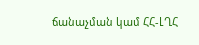ճանաչման կամ ՀՀ-ԼՂՀ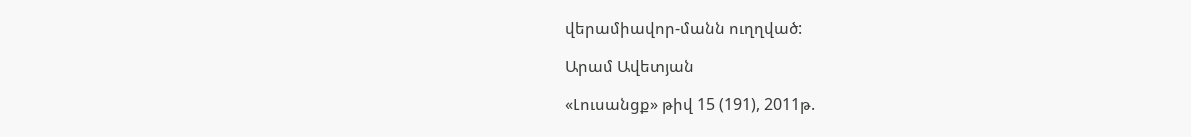վերամիավոր-մանն ուղղված:

Արամ Ավետյան

«Լուսանցք» թիվ 15 (191), 2011թ.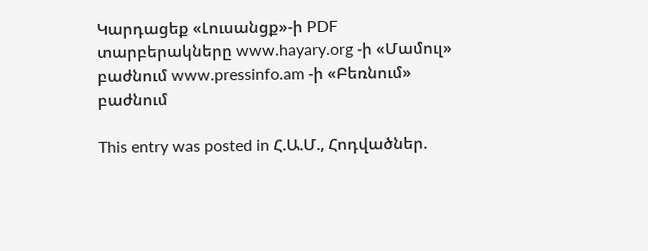Կարդացեք «Լուսանցք»-ի PDF տարբերակները www.hayary.org -ի «Մամուլ» բաժնում www.pressinfo.am -ի «Բեռնում» բաժնում

This entry was posted in Հ.Ա.Մ., Հոդվածներ.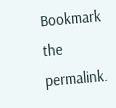Bookmark the permalink.